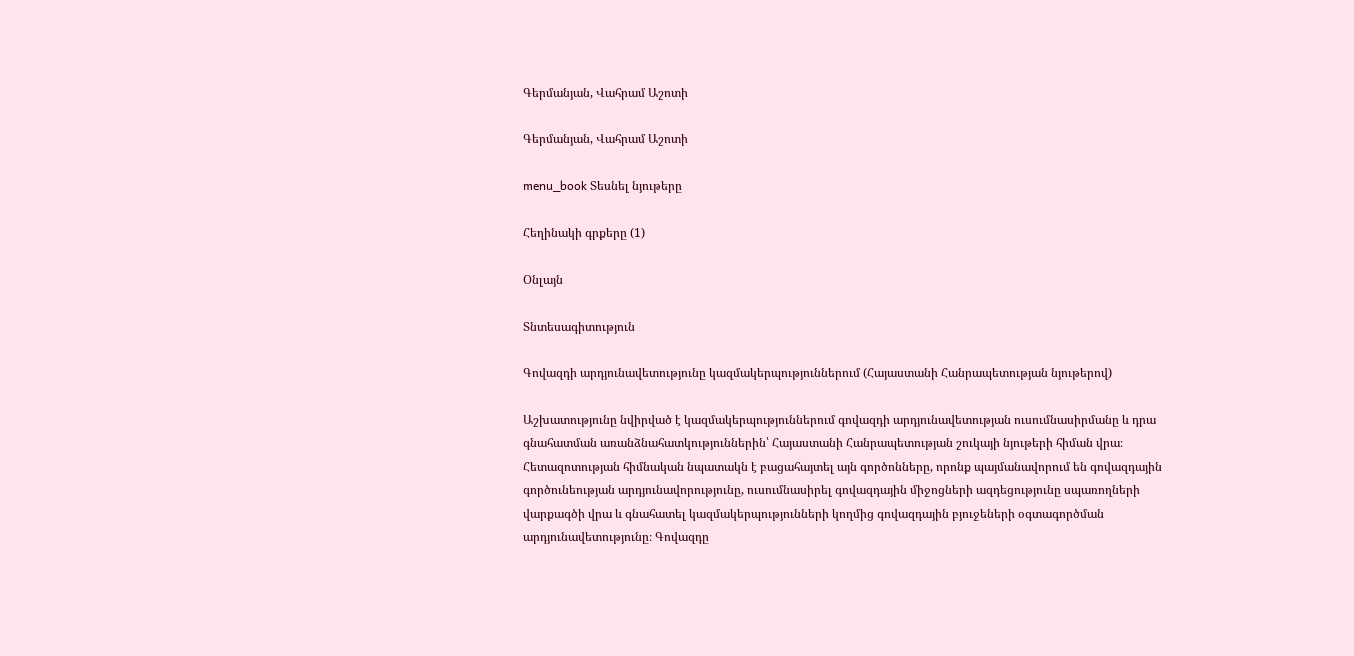Գերմանյան, Վահրամ Աշոտի

Գերմանյան, Վահրամ Աշոտի

menu_book Տեսնել նյութերը

Հեղինակի գրքերը (1)

Օնլայն

Տնտեսագիտություն

Գովազդի արդյունավետությունը կազմակերպություններում (Հայաստանի Հանրապետության նյութերով)

Աշխատությունը նվիրված է կազմակերպություններում գովազդի արդյունավետության ուսումնասիրմանը և դրա գնահատման առանձնահատկություններին՝ Հայաստանի Հանրապետության շուկայի նյութերի հիման վրա։ Հետազոտության հիմնական նպատակն է բացահայտել այն գործոնները, որոնք պայմանավորում են գովազդային գործունեության արդյունավորությունը, ուսումնասիրել գովազդային միջոցների ազդեցությունը սպառողների վարքագծի վրա և գնահատել կազմակերպությունների կողմից գովազդային բյուջեների օգտագործման արդյունավետությունը։ Գովազդը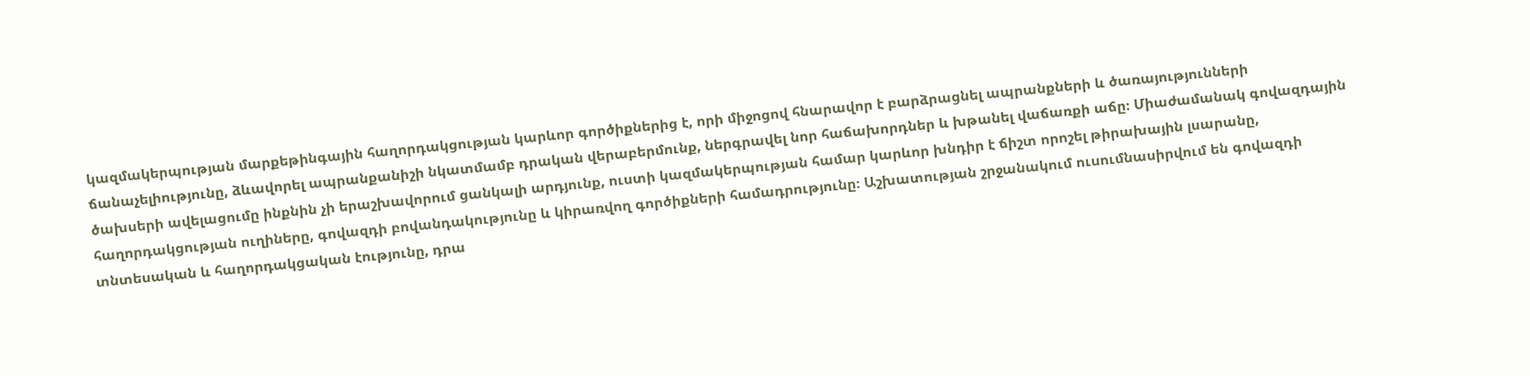կազմակերպության մարքեթինգային հաղորդակցության կարևոր գործիքներից է, որի միջոցով հնարավոր է բարձրացնել ապրանքների և ծառայությունների ճանաչելիությունը, ձևավորել ապրանքանիշի նկատմամբ դրական վերաբերմունք, ներգրավել նոր հաճախորդներ և խթանել վաճառքի աճը։ Միաժամանակ գովազդային ծախսերի ավելացումը ինքնին չի երաշխավորում ցանկալի արդյունք, ուստի կազմակերպության համար կարևոր խնդիր է ճիշտ որոշել թիրախային լսարանը, հաղորդակցության ուղիները, գովազդի բովանդակությունը և կիրառվող գործիքների համադրությունը։ Աշխատության շրջանակում ուսումնասիրվում են գովազդի տնտեսական և հաղորդակցական էությունը, դրա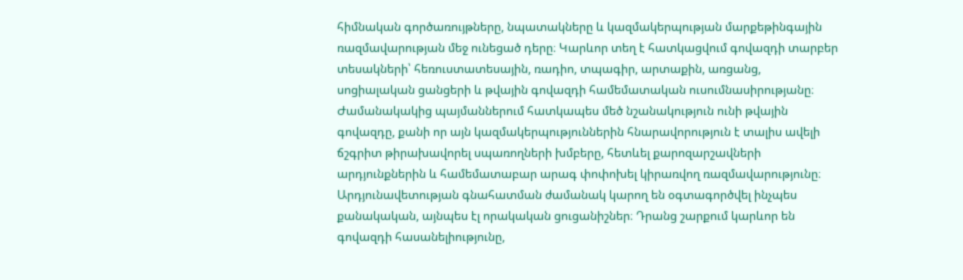հիմնական գործառույթները, նպատակները և կազմակերպության մարքեթինգային ռազմավարության մեջ ունեցած դերը։ Կարևոր տեղ է հատկացվում գովազդի տարբեր տեսակների՝ հեռուստատեսային, ռադիո, տպագիր, արտաքին, առցանց, սոցիալական ցանցերի և թվային գովազդի համեմատական ուսումնասիրությանը։ Ժամանակակից պայմաններում հատկապես մեծ նշանակություն ունի թվային գովազդը, քանի որ այն կազմակերպություններին հնարավորություն է տալիս ավելի ճշգրիտ թիրախավորել սպառողների խմբերը, հետևել քարոզարշավների արդյունքներին և համեմատաբար արագ փոփոխել կիրառվող ռազմավարությունը։ Արդյունավետության գնահատման ժամանակ կարող են օգտագործվել ինչպես քանակական, այնպես էլ որակական ցուցանիշներ։ Դրանց շարքում կարևոր են գովազդի հասանելիությունը,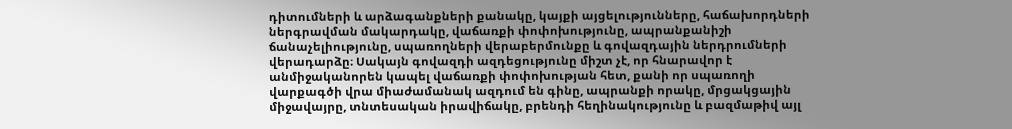դիտումների և արձագանքների քանակը, կայքի այցելությունները, հաճախորդների ներգրավման մակարդակը, վաճառքի փոփոխությունը, ապրանքանիշի ճանաչելիությունը, սպառողների վերաբերմունքը և գովազդային ներդրումների վերադարձը։ Սակայն գովազդի ազդեցությունը միշտ չէ, որ հնարավոր է անմիջականորեն կապել վաճառքի փոփոխության հետ, քանի որ սպառողի վարքագծի վրա միաժամանակ ազդում են գինը, ապրանքի որակը, մրցակցային միջավայրը, տնտեսական իրավիճակը, բրենդի հեղինակությունը և բազմաթիվ այլ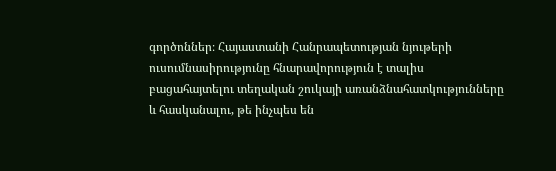գործոններ։ Հայաստանի Հանրապետության նյութերի ուսումնասիրությունը հնարավորություն է տալիս բացահայտելու տեղական շուկայի առանձնահատկությունները և հասկանալու, թե ինչպես են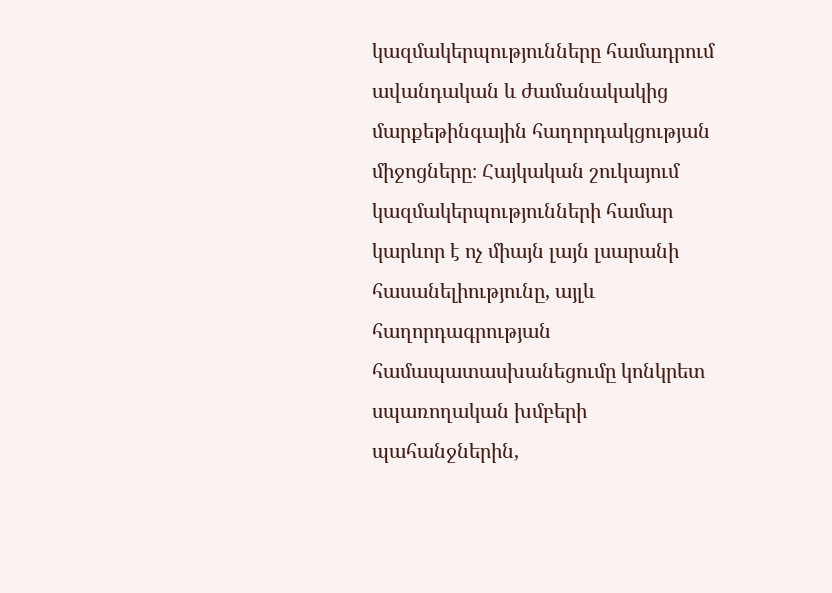կազմակերպությունները համադրում ավանդական և ժամանակակից մարքեթինգային հաղորդակցության միջոցները։ Հայկական շուկայում կազմակերպությունների համար կարևոր է ոչ միայն լայն լսարանի հասանելիությունը, այլև հաղորդագրության համապատասխանեցումը կոնկրետ սպառողական խմբերի պահանջներին,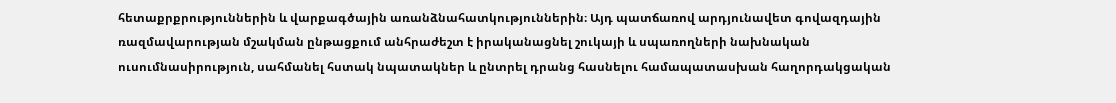հետաքրքրություններին և վարքագծային առանձնահատկություններին։ Այդ պատճառով արդյունավետ գովազդային ռազմավարության մշակման ընթացքում անհրաժեշտ է իրականացնել շուկայի և սպառողների նախնական ուսումնասիրություն, սահմանել հստակ նպատակներ և ընտրել դրանց հասնելու համապատասխան հաղորդակցական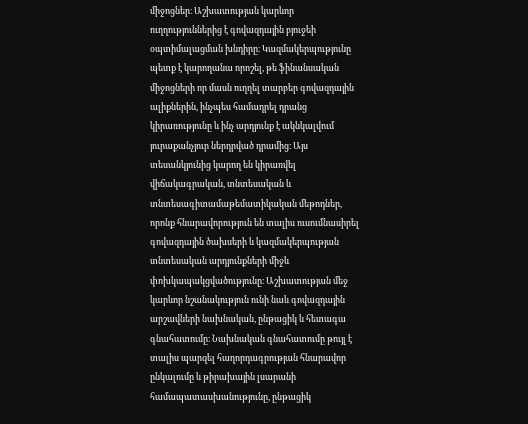միջոցներ։ Աշխատության կարևոր ուղղություններից է գովազդային բյուջեի օպտիմալացման խնդիրը։ Կազմակերպությունը պետք է կարողանա որոշել, թե ֆինանսական միջոցների որ մասն ուղղել տարբեր գովազդային ալիքներին, ինչպես համադրել դրանց կիրառությունը և ինչ արդյունք է ակնկալվում յուրաքանչյուր ներդրված դրամից։ Այս տեսանկյունից կարող են կիրառվել վիճակագրական, տնտեսական և տնտեսագիտամաթեմատիկական մեթոդներ, որոնք հնարավորություն են տալիս ուսումնասիրել գովազդային ծախսերի և կազմակերպության տնտեսական արդյունքների միջև փոխկապակցվածությունը։ Աշխատության մեջ կարևոր նշանակություն ունի նաև գովազդային արշավների նախնական, ընթացիկ և հետագա գնահատումը։ Նախնական գնահատումը թույլ է տալիս պարզել հաղորդագրության հնարավոր ընկալումը և թիրախային լսարանի համապատասխանությունը, ընթացիկ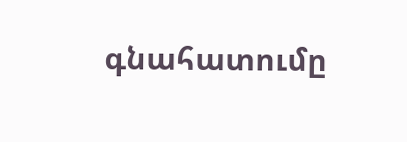գնահատումը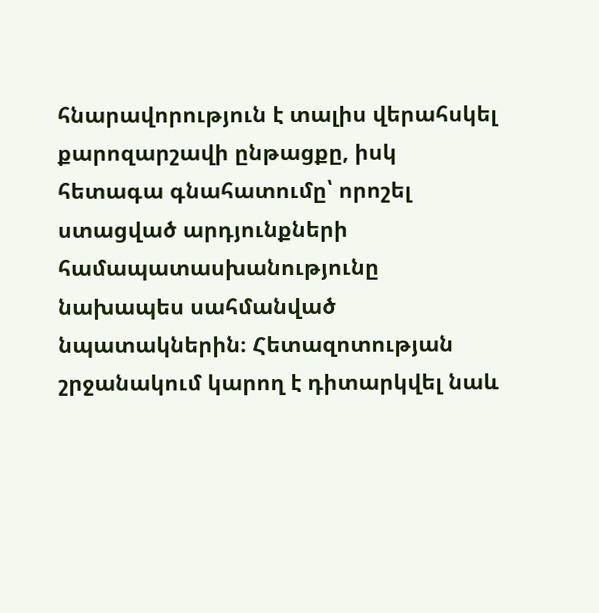հնարավորություն է տալիս վերահսկել քարոզարշավի ընթացքը, իսկ հետագա գնահատումը՝ որոշել ստացված արդյունքների համապատասխանությունը նախապես սահմանված նպատակներին։ Հետազոտության շրջանակում կարող է դիտարկվել նաև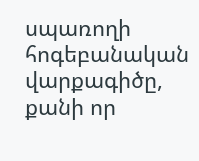սպառողի հոգեբանական վարքագիծը, քանի որ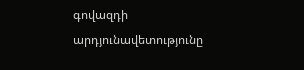գովազդի արդյունավետությունը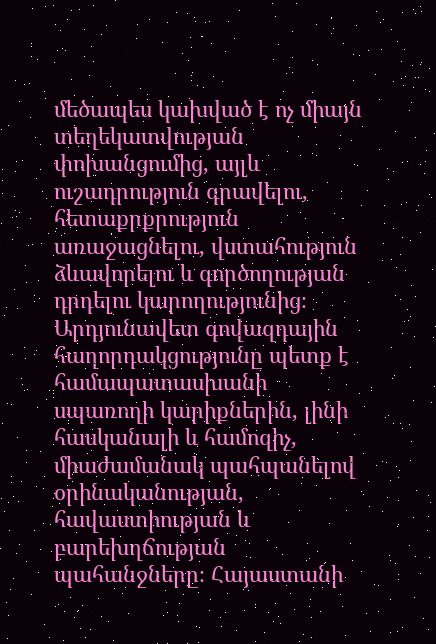մեծապես կախված է ոչ միայն տեղեկատվության փոխանցումից, այլև ուշադրություն գրավելու, հետաքրքրություն առաջացնելու, վստահություն ձևավորելու և գործողության դրդելու կարողությունից։ Արդյունավետ գովազդային հաղորդակցությունը պետք է համապատասխանի սպառողի կարիքներին, լինի հասկանալի և համոզիչ, միաժամանակ պահպանելով օրինականության, հավաստիության և բարեխղճության պահանջները։ Հայաստանի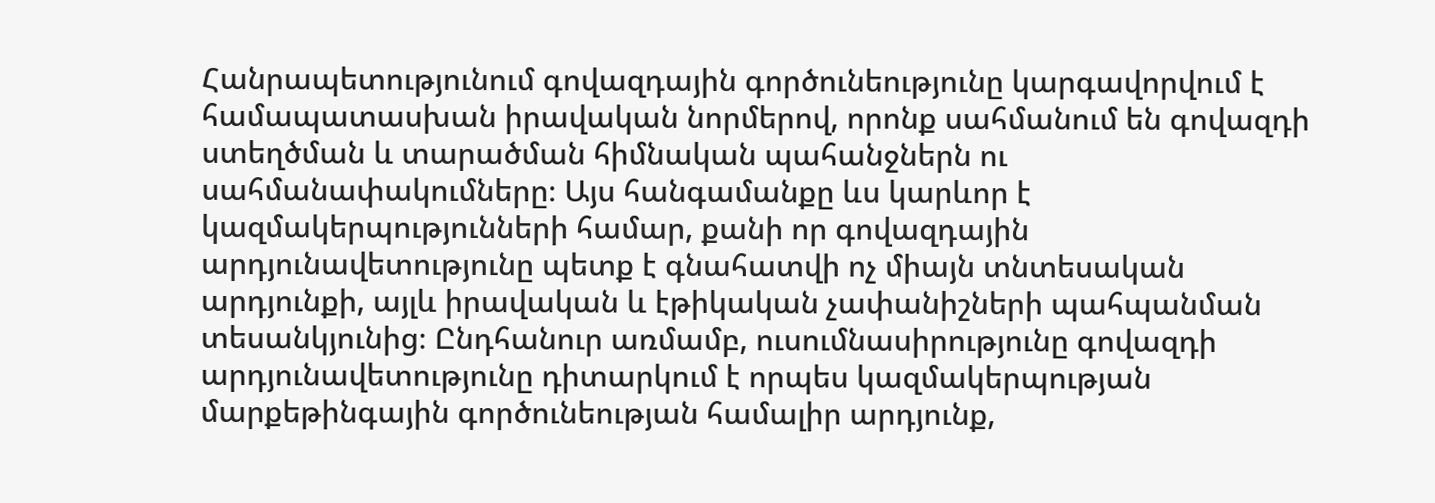Հանրապետությունում գովազդային գործունեությունը կարգավորվում է համապատասխան իրավական նորմերով, որոնք սահմանում են գովազդի ստեղծման և տարածման հիմնական պահանջներն ու սահմանափակումները։ Այս հանգամանքը ևս կարևոր է կազմակերպությունների համար, քանի որ գովազդային արդյունավետությունը պետք է գնահատվի ոչ միայն տնտեսական արդյունքի, այլև իրավական և էթիկական չափանիշների պահպանման տեսանկյունից։ Ընդհանուր առմամբ, ուսումնասիրությունը գովազդի արդյունավետությունը դիտարկում է որպես կազմակերպության մարքեթինգային գործունեության համալիր արդյունք,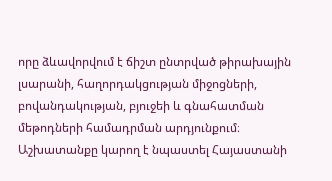որը ձևավորվում է ճիշտ ընտրված թիրախային լսարանի, հաղորդակցության միջոցների, բովանդակության, բյուջեի և գնահատման մեթոդների համադրման արդյունքում։ Աշխատանքը կարող է նպաստել Հայաստանի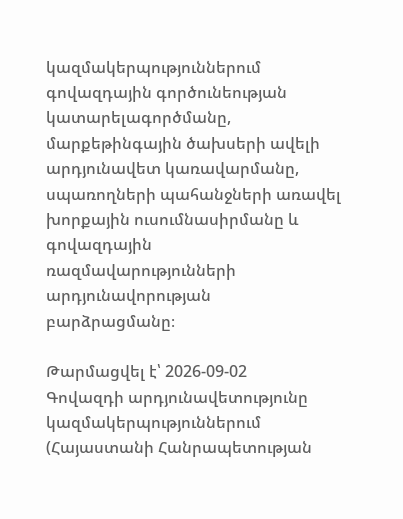կազմակերպություններում գովազդային գործունեության կատարելագործմանը, մարքեթինգային ծախսերի ավելի արդյունավետ կառավարմանը, սպառողների պահանջների առավել խորքային ուսումնասիրմանը և գովազդային ռազմավարությունների արդյունավորության բարձրացմանը։

Թարմացվել է՝ 2026-09-02
Գովազդի արդյունավետությունը կազմակերպություններում (Հայաստանի Հանրապետության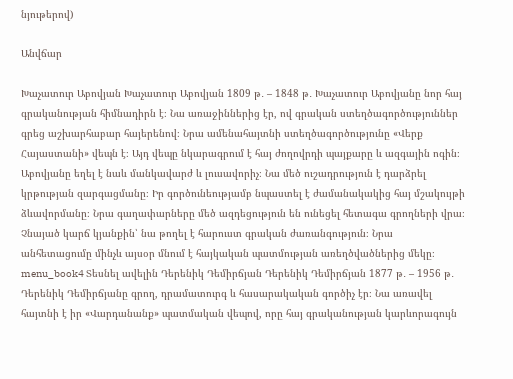նյութերով)

Անվճար

Խաչատուր Աբովյան Խաչատուր Աբովյան 1809 թ․ – 1848 թ․ Խաչատուր Աբովյանը նոր հայ գրականության հիմնադիրն է։ Նա առաջիններից էր, ով գրական ստեղծագործություններ գրեց աշխարհաբար հայերենով։ Նրա ամենահայտնի ստեղծագործությունը «Վերք Հայաստանի» վեպն է։ Այդ վեպը նկարագրում է հայ ժողովրդի պայքարը և ազգային ոգին։ Աբովյանը եղել է նաև մանկավարժ և լուսավորիչ։ Նա մեծ ուշադրություն է դարձրել կրթության զարգացմանը։ Իր գործունեությամբ նպաստել է ժամանակակից հայ մշակույթի ձևավորմանը։ Նրա գաղափարները մեծ ազդեցություն են ունեցել հետագա գրողների վրա։ Չնայած կարճ կյանքին՝ նա թողել է հարուստ գրական ժառանգություն։ Նրա անհետացումը մինչև այսօր մնում է հայկական պատմության առեղծվածներից մեկը։ menu_book4 Տեսնել ավելին Դերենիկ Դեմիրճյան Դերենիկ Դեմիրճյան 1877 թ․ – 1956 թ․ Դերենիկ Դեմիրճյանը գրող, դրամատուրգ և հասարակական գործիչ էր։ Նա առավել հայտնի է իր «Վարդանանք» պատմական վեպով, որը հայ գրականության կարևորագույն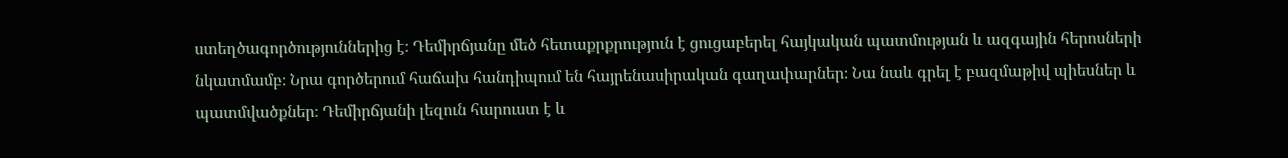ստեղծագործություններից է։ Դեմիրճյանը մեծ հետաքրքրություն է ցուցաբերել հայկական պատմության և ազգային հերոսների նկատմամբ։ Նրա գործերում հաճախ հանդիպում են հայրենասիրական գաղափարներ։ Նա նաև գրել է բազմաթիվ պիեսներ և պատմվածքներ։ Դեմիրճյանի լեզուն հարուստ է և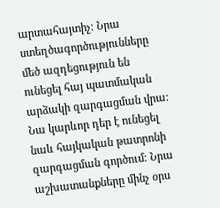արտահայտիչ։ Նրա ստեղծագործությունները մեծ ազդեցություն են ունեցել հայ պատմական արձակի զարգացման վրա։ Նա կարևոր դեր է ունեցել նաև հայկական թատրոնի զարգացման գործում։ Նրա աշխատանքները մինչ օրս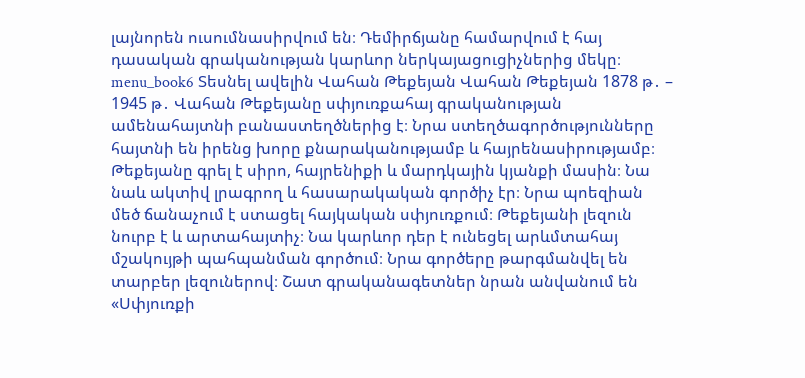լայնորեն ուսումնասիրվում են։ Դեմիրճյանը համարվում է հայ դասական գրականության կարևոր ներկայացուցիչներից մեկը։ menu_book6 Տեսնել ավելին Վահան Թեքեյան Վահան Թեքեյան 1878 թ․ – 1945 թ․ Վահան Թեքեյանը սփյուռքահայ գրականության ամենահայտնի բանաստեղծներից է։ Նրա ստեղծագործությունները հայտնի են իրենց խորը քնարականությամբ և հայրենասիրությամբ։ Թեքեյանը գրել է սիրո, հայրենիքի և մարդկային կյանքի մասին։ Նա նաև ակտիվ լրագրող և հասարակական գործիչ էր։ Նրա պոեզիան մեծ ճանաչում է ստացել հայկական սփյուռքում։ Թեքեյանի լեզուն նուրբ է և արտահայտիչ։ Նա կարևոր դեր է ունեցել արևմտահայ մշակույթի պահպանման գործում։ Նրա գործերը թարգմանվել են տարբեր լեզուներով։ Շատ գրականագետներ նրան անվանում են «Սփյուռքի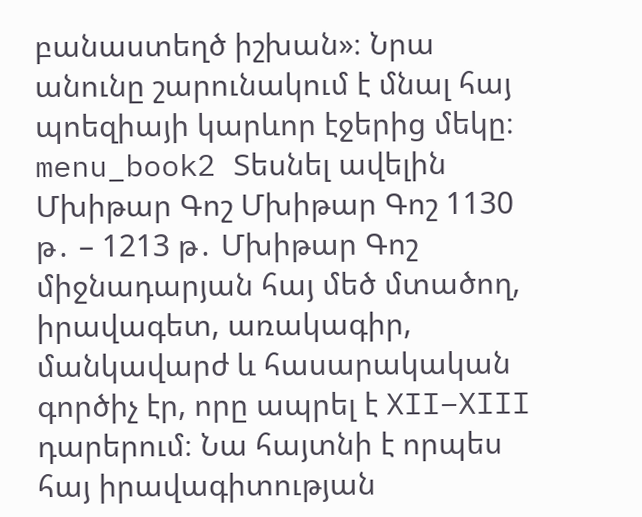բանաստեղծ իշխան»։ Նրա անունը շարունակում է մնալ հայ պոեզիայի կարևոր էջերից մեկը։ menu_book2 Տեսնել ավելին Մխիթար Գոշ Մխիթար Գոշ 1130 թ․ – 1213 թ․ Մխիթար Գոշ միջնադարյան հայ մեծ մտածող, իրավագետ, առակագիր, մանկավարժ և հասարակական գործիչ էր, որը ապրել է XII–XIII դարերում։ Նա հայտնի է որպես հայ իրավագիտության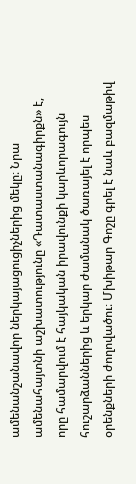ամենանշանավոր ներկայացուցիչներից մեկը։ Նրա ամենահայտնի աշխատությունը «Դատաստանագիրքն» է, որը համարվում է հայկական իրավունքի կարևորագույն հուշարձաններից և երկար ժամանակ ծառայել է որպես օրենքների ժողովածու։ Մխիթար Գոշը գրել է նաև բազմաթիվ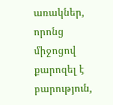առակներ, որոնց միջոցով քարոզել է բարություն,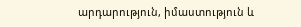արդարություն, իմաստություն և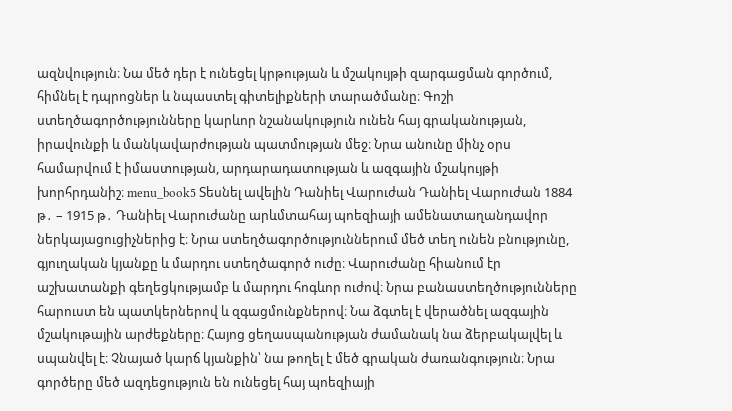ազնվություն։ Նա մեծ դեր է ունեցել կրթության և մշակույթի զարգացման գործում, հիմնել է դպրոցներ և նպաստել գիտելիքների տարածմանը։ Գոշի ստեղծագործությունները կարևոր նշանակություն ունեն հայ գրականության, իրավունքի և մանկավարժության պատմության մեջ։ Նրա անունը մինչ օրս համարվում է իմաստության, արդարադատության և ազգային մշակույթի խորհրդանիշ։ menu_book5 Տեսնել ավելին Դանիել Վարուժան Դանիել Վարուժան 1884 թ․ – 1915 թ․ Դանիել Վարուժանը արևմտահայ պոեզիայի ամենատաղանդավոր ներկայացուցիչներից է։ Նրա ստեղծագործություններում մեծ տեղ ունեն բնությունը, գյուղական կյանքը և մարդու ստեղծագործ ուժը։ Վարուժանը հիանում էր աշխատանքի գեղեցկությամբ և մարդու հոգևոր ուժով։ Նրա բանաստեղծությունները հարուստ են պատկերներով և զգացմունքներով։ Նա ձգտել է վերածնել ազգային մշակութային արժեքները։ Հայոց ցեղասպանության ժամանակ նա ձերբակալվել և սպանվել է։ Չնայած կարճ կյանքին՝ նա թողել է մեծ գրական ժառանգություն։ Նրա գործերը մեծ ազդեցություն են ունեցել հայ պոեզիայի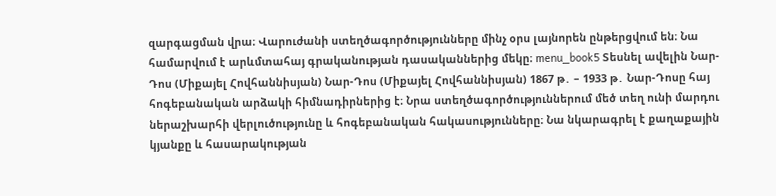զարգացման վրա։ Վարուժանի ստեղծագործությունները մինչ օրս լայնորեն ընթերցվում են։ Նա համարվում է արևմտահայ գրականության դասականներից մեկը։ menu_book5 Տեսնել ավելին Նար-Դոս (Միքայել Հովհաննիսյան) Նար-Դոս (Միքայել Հովհաննիսյան) 1867 թ․ – 1933 թ․ Նար-Դոսը հայ հոգեբանական արձակի հիմնադիրներից է։ Նրա ստեղծագործություններում մեծ տեղ ունի մարդու ներաշխարհի վերլուծությունը և հոգեբանական հակասությունները։ Նա նկարագրել է քաղաքային կյանքը և հասարակության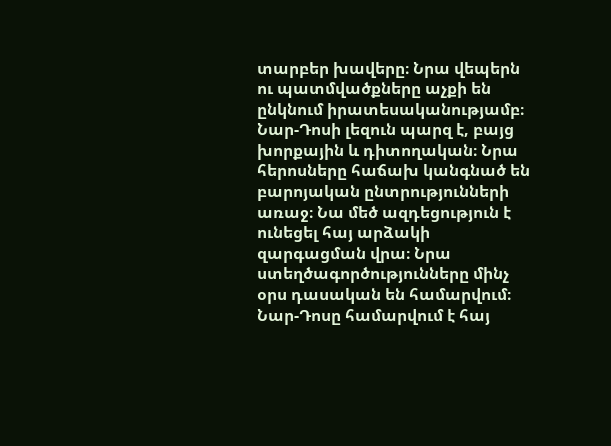տարբեր խավերը։ Նրա վեպերն ու պատմվածքները աչքի են ընկնում իրատեսականությամբ։ Նար-Դոսի լեզուն պարզ է, բայց խորքային և դիտողական։ Նրա հերոսները հաճախ կանգնած են բարոյական ընտրությունների առաջ։ Նա մեծ ազդեցություն է ունեցել հայ արձակի զարգացման վրա։ Նրա ստեղծագործությունները մինչ օրս դասական են համարվում։ Նար-Դոսը համարվում է հայ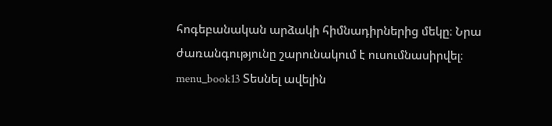հոգեբանական արձակի հիմնադիրներից մեկը։ Նրա ժառանգությունը շարունակում է ուսումնասիրվել։ menu_book13 Տեսնել ավելին